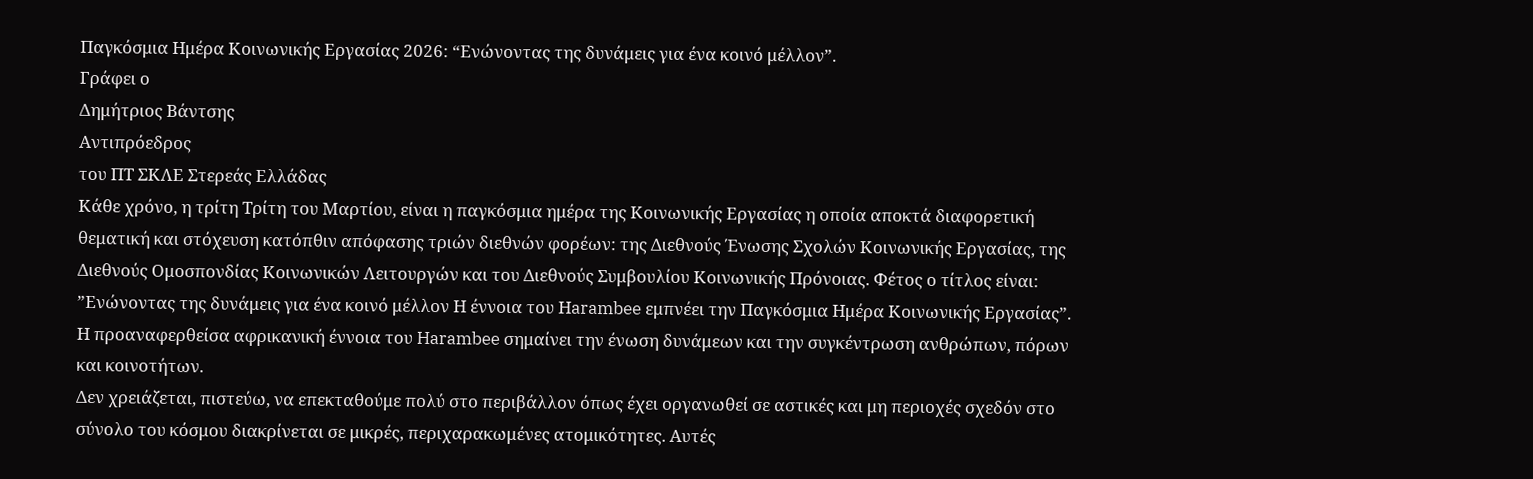Παγκόσμια Ημέρα Κοινωνικής Εργασίας 2026: “Ενώνοντας της δυνάμεις για ένα κοινό μέλλον”.
Γράφει ο
Δημήτριος Βάντσης
Αντιπρόεδρος
του ΠΤ ΣΚΛΕ Στερεάς Ελλάδας
Κάθε χρόνο, η τρίτη Τρίτη του Μαρτίου, είναι η παγκόσμια ημέρα της Κοινωνικής Εργασίας η οποία αποκτά διαφορετική θεματική και στόχευση κατόπθιν απόφασης τριών διεθνών φορέων: της Διεθνούς Ένωσης Σχολών Κοινωνικής Εργασίας, της Διεθνούς Ομοσπονδίας Κοινωνικών Λειτουργών και του Διεθνούς Συμβουλίου Κοινωνικής Πρόνοιας. Φέτος ο τίτλος είναι: ”Ενώνοντας της δυνάμεις για ένα κοινό μέλλον Η έννοια του Ηarambee εμπνέει την Παγκόσμια Ημέρα Κοινωνικής Εργασίας”. Η προαναφερθείσα αφρικανική έννοια του Harambee σημαίνει την ένωση δυνάμεων και την συγκέντρωση ανθρώπων, πόρων και κοινοτήτων.
Δεν χρειάζεται, πιστεύω, να επεκταθούμε πολύ στο περιβάλλον όπως έχει οργανωθεί σε αστικές και μη περιοχές σχεδόν στο σύνολο του κόσμου διακρίνεται σε μικρές, περιχαρακωμένες ατομικότητες. Αυτές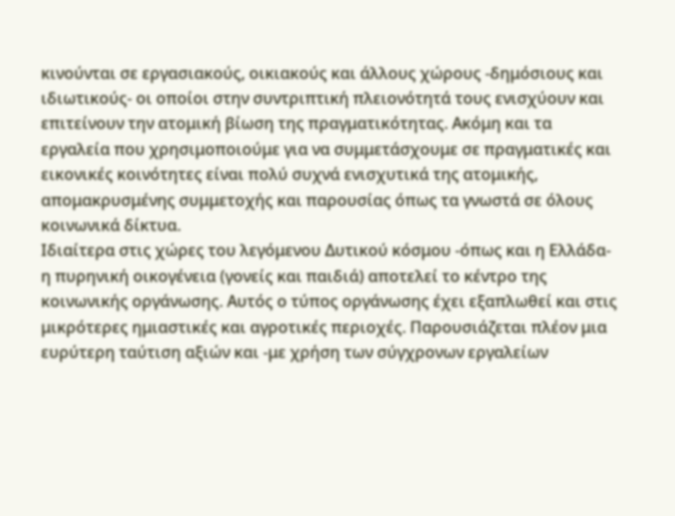κινούνται σε εργασιακούς, οικιακούς και άλλους χώρους -δημόσιους και ιδιωτικούς- οι οποίοι στην συντριπτική πλειονότητά τους ενισχύουν και επιτείνουν την ατομική βίωση της πραγματικότητας. Ακόμη και τα εργαλεία που χρησιμοποιούμε για να συμμετάσχουμε σε πραγματικές και εικονικές κοινότητες είναι πολύ συχνά ενισχυτικά της ατομικής, απομακρυσμένης συμμετοχής και παρουσίας όπως τα γνωστά σε όλους κοινωνικά δίκτυα.
Ιδιαίτερα στις χώρες του λεγόμενου Δυτικού κόσμου -όπως και η Ελλάδα- η πυρηνική οικογένεια (γονείς και παιδιά) αποτελεί το κέντρο της κοινωνικής οργάνωσης. Αυτός ο τύπος οργάνωσης έχει εξαπλωθεί και στις μικρότερες ημιαστικές και αγροτικές περιοχές. Παρουσιάζεται πλέον μια ευρύτερη ταύτιση αξιών και -με χρήση των σύγχρονων εργαλείων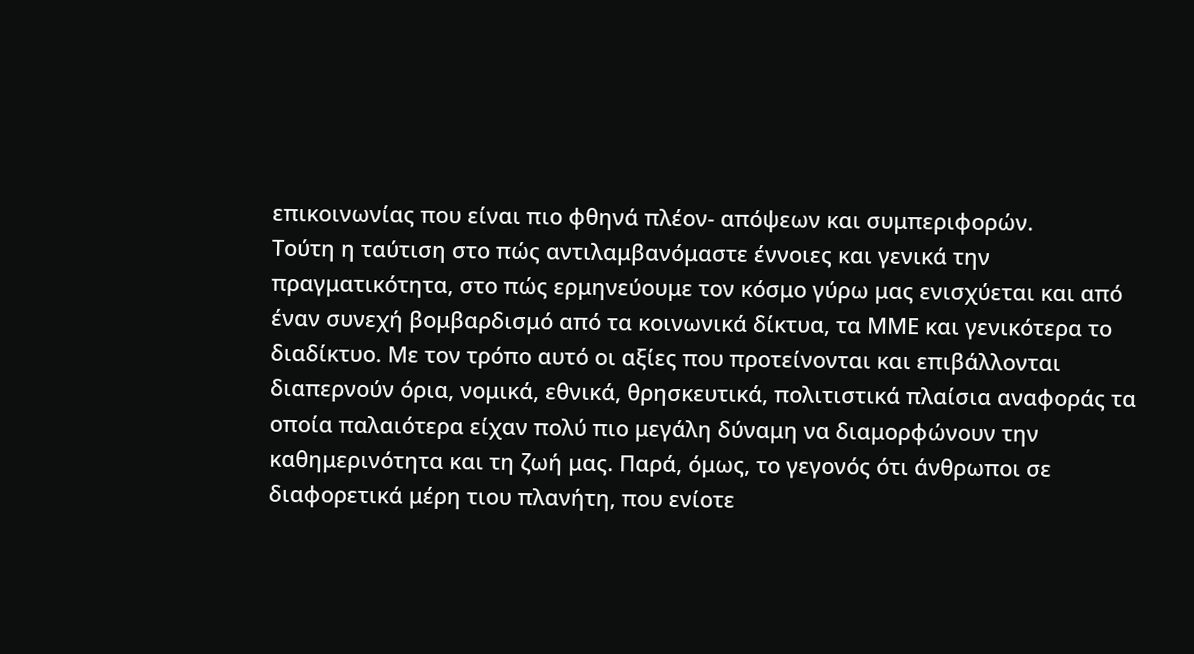επικοινωνίας που είναι πιο φθηνά πλέον- απόψεων και συμπεριφορών.
Τούτη η ταύτιση στο πώς αντιλαμβανόμαστε έννοιες και γενικά την πραγματικότητα, στο πώς ερμηνεύουμε τον κόσμο γύρω μας ενισχύεται και από έναν συνεχή βομβαρδισμό από τα κοινωνικά δίκτυα, τα ΜΜΕ και γενικότερα το διαδίκτυο. Με τον τρόπο αυτό οι αξίες που προτείνονται και επιβάλλονται διαπερνούν όρια, νομικά, εθνικά, θρησκευτικά, πολιτιστικά πλαίσια αναφοράς τα οποία παλαιότερα είχαν πολύ πιο μεγάλη δύναμη να διαμορφώνουν την καθημερινότητα και τη ζωή μας. Παρά, όμως, το γεγονός ότι άνθρωποι σε διαφορετικά μέρη τιου πλανήτη, που ενίοτε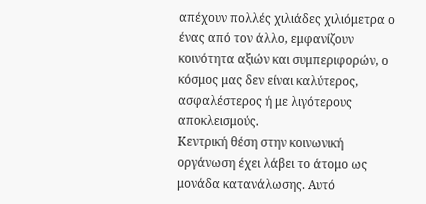απέχουν πολλές χιλιάδες χιλιόμετρα ο ένας από τον άλλο, εμφανίζουν κοινότητα αξιών και συμπεριφορών, ο κόσμος μας δεν είναι καλύτερος, ασφαλέστερος ή με λιγότερους αποκλεισμούς.
Κεντρική θέση στην κοινωνική οργάνωση έχει λάβει το άτομο ως μονάδα κατανάλωσης. Αυτό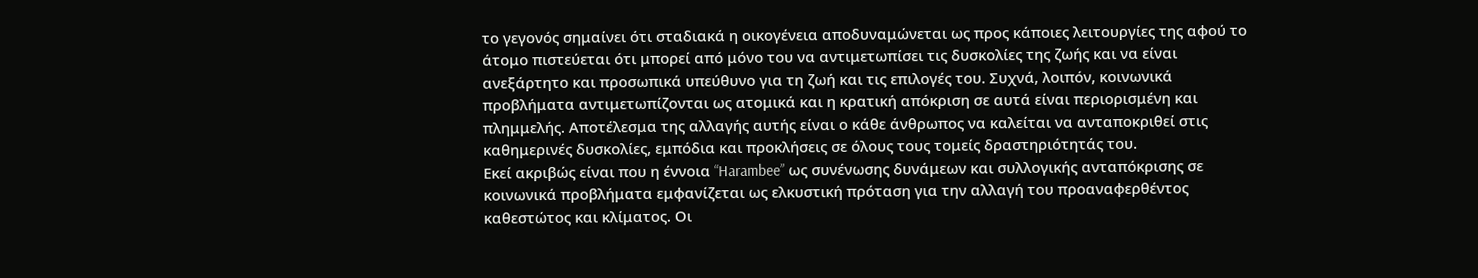το γεγονός σημαίνει ότι σταδιακά η οικογένεια αποδυναμώνεται ως προς κάποιες λειτουργίες της αφού το άτομο πιστεύεται ότι μπορεί από μόνο του να αντιμετωπίσει τις δυσκολίες της ζωής και να είναι ανεξάρτητο και προσωπικά υπεύθυνο για τη ζωή και τις επιλογές του. Συχνά, λοιπόν, κοινωνικά προβλήματα αντιμετωπίζονται ως ατομικά και η κρατική απόκριση σε αυτά είναι περιορισμένη και πλημμελής. Αποτέλεσμα της αλλαγής αυτής είναι ο κάθε άνθρωπος να καλείται να ανταποκριθεί στις καθημερινές δυσκολίες, εμπόδια και προκλήσεις σε όλους τους τομείς δραστηριότητάς του.
Εκεί ακριβώς είναι που η έννοια “Harambee” ως συνένωσης δυνάμεων και συλλογικής ανταπόκρισης σε κοινωνικά προβλήματα εμφανίζεται ως ελκυστική πρόταση για την αλλαγή του προαναφερθέντος καθεστώτος και κλίματος. Οι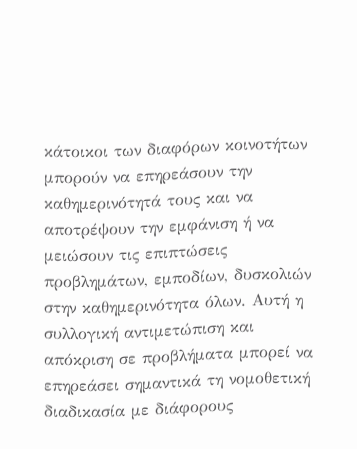κάτοικοι των διαφόρων κοινοτήτων μπορούν να επηρεάσουν την καθημερινότητά τους και να αποτρέψουν την εμφάνιση ή να μειώσουν τις επιπτώσεις προβλημάτων, εμποδίων, δυσκολιών στην καθημερινότητα όλων. Αυτή η συλλογική αντιμετώπιση και απόκριση σε προβλήματα μπορεί να επηρεάσει σημαντικά τη νομοθετική διαδικασία με διάφορους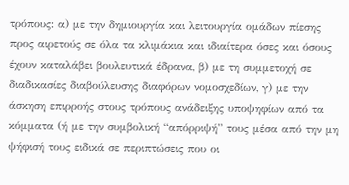τρόπους: α) με την δημιουργία και λειτουργία ομάδων πίεσης προς αιρετούς σε όλα τα κλιμάκια και ιδιαίτερα όσες και όσους έχουν καταλάβει βουλευτικά έδρανα, β) με τη συμμετοχή σε διαδικασίες διαβούλευσης διαφόρων νομοσχεδίων, γ) με την άσκηση επιρροής στους τρόπους ανάδειξης υποψηφίων από τα κόμματα (ή με την συμβολική “απόρριψή” τους μέσα από την μη ψήφισή τους ειδικά σε περιπτώσεις που οι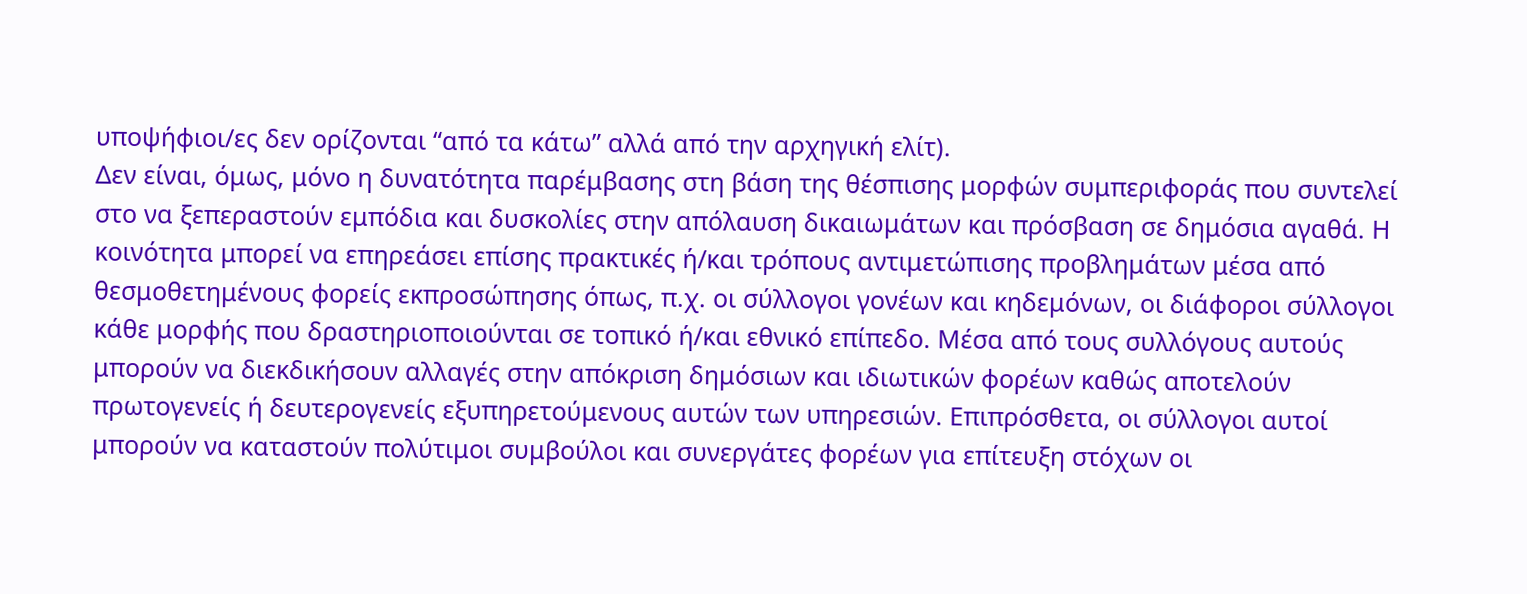υποψήφιοι/ες δεν ορίζονται “από τα κάτω” αλλά από την αρχηγική ελίτ).
Δεν είναι, όμως, μόνο η δυνατότητα παρέμβασης στη βάση της θέσπισης μορφών συμπεριφοράς που συντελεί στο να ξεπεραστούν εμπόδια και δυσκολίες στην απόλαυση δικαιωμάτων και πρόσβαση σε δημόσια αγαθά. Η κοινότητα μπορεί να επηρεάσει επίσης πρακτικές ή/και τρόπους αντιμετώπισης προβλημάτων μέσα από θεσμοθετημένους φορείς εκπροσώπησης όπως, π.χ. οι σύλλογοι γονέων και κηδεμόνων, οι διάφοροι σύλλογοι κάθε μορφής που δραστηριοποιούνται σε τοπικό ή/και εθνικό επίπεδο. Μέσα από τους συλλόγους αυτούς μπορούν να διεκδικήσουν αλλαγές στην απόκριση δημόσιων και ιδιωτικών φορέων καθώς αποτελούν πρωτογενείς ή δευτερογενείς εξυπηρετούμενους αυτών των υπηρεσιών. Επιπρόσθετα, οι σύλλογοι αυτοί μπορούν να καταστούν πολύτιμοι συμβούλοι και συνεργάτες φορέων για επίτευξη στόχων οι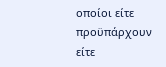οποίοι είτε προϋπάρχουν είτε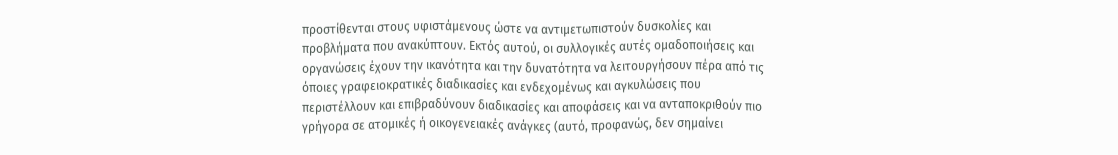προστίθενται στους υφιστάμενους ώστε να αντιμετωπιστούν δυσκολίες και προβλήματα που ανακύπτουν. Εκτός αυτού, οι συλλογικές αυτές ομαδοποιήσεις και οργανώσεις έχουν την ικανότητα και την δυνατότητα να λειτουργήσουν πέρα από τις όποιες γραφειοκρατικές διαδικασίες και ενδεχομένως και αγκυλώσεις που περιστέλλουν και επιβραδύνουν διαδικασίες και αποφάσεις και να ανταποκριθούν πιο γρήγορα σε ατομικές ή οικογενειακές ανάγκες (αυτό, προφανώς, δεν σημαίνει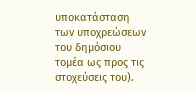υποκατάσταση των υποχρεώσεων του δημόσιου τομέα ως προς τις στοχεύσεις του).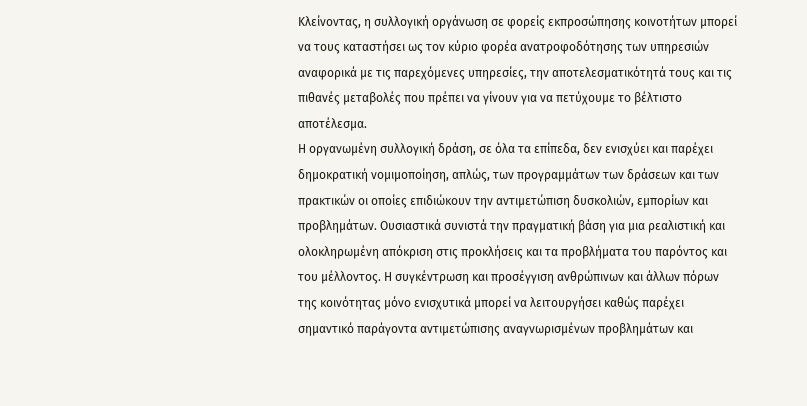Κλείνοντας, η συλλογική οργάνωση σε φορείς εκπροσώπησης κοινοτήτων μπορεί να τους καταστήσει ως τον κύριο φορέα ανατροφοδότησης των υπηρεσιών αναφορικά με τις παρεχόμενες υπηρεσίες, την αποτελεσματικότητά τους και τις πιθανές μεταβολές που πρέπει να γίνουν για να πετύχουμε το βέλτιστο αποτέλεσμα.
Η οργανωμένη συλλογική δράση, σε όλα τα επίπεδα, δεν ενισχύει και παρέχει δημοκρατική νομιμοποίηση, απλώς, των προγραμμάτων των δράσεων και των πρακτικών οι οποίες επιδιώκουν την αντιμετώπιση δυσκολιών, εμπορίων και προβλημάτων. Ουσιαστικά συνιστά την πραγματική βάση για μια ρεαλιστική και ολοκληρωμένη απόκριση στις προκλήσεις και τα προβλήματα του παρόντος και του μέλλοντος. Η συγκέντρωση και προσέγγιση ανθρώπινων και άλλων πόρων της κοινότητας μόνο ενισχυτικά μπορεί να λειτουργήσει καθώς παρέχει σημαντικό παράγοντα αντιμετώπισης αναγνωρισμένων προβλημάτων και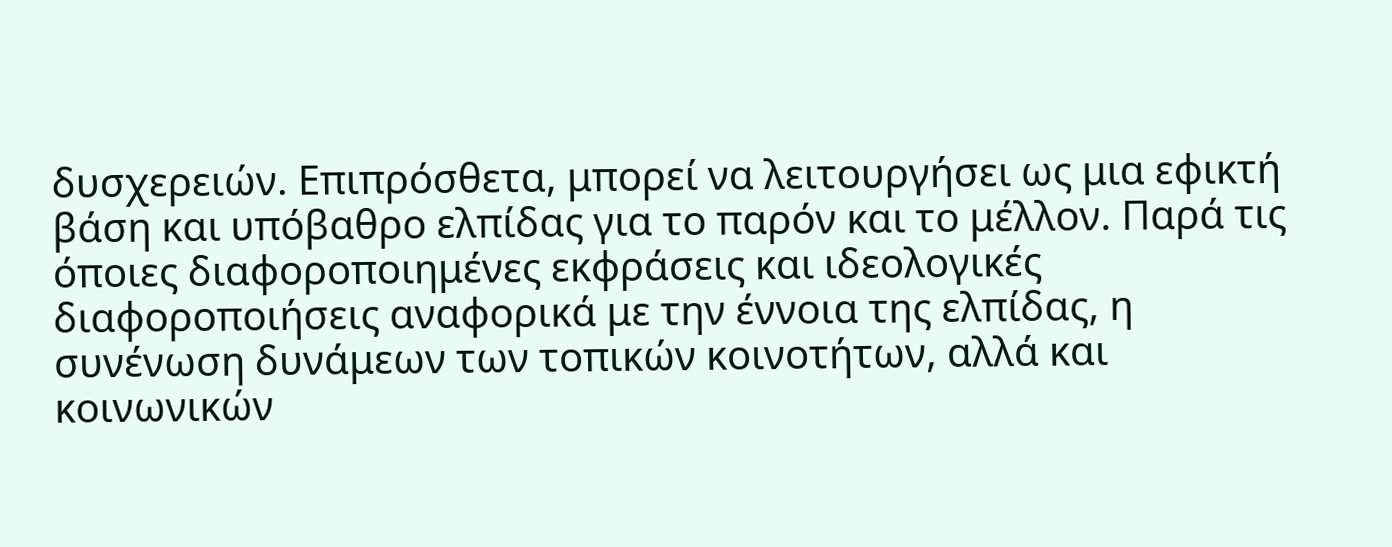δυσχερειών. Επιπρόσθετα, μπορεί να λειτουργήσει ως μια εφικτή βάση και υπόβαθρο ελπίδας για το παρόν και το μέλλον. Παρά τις όποιες διαφοροποιημένες εκφράσεις και ιδεολογικές διαφοροποιήσεις αναφορικά με την έννοια της ελπίδας, η συνένωση δυνάμεων των τοπικών κοινοτήτων, αλλά και κοινωνικών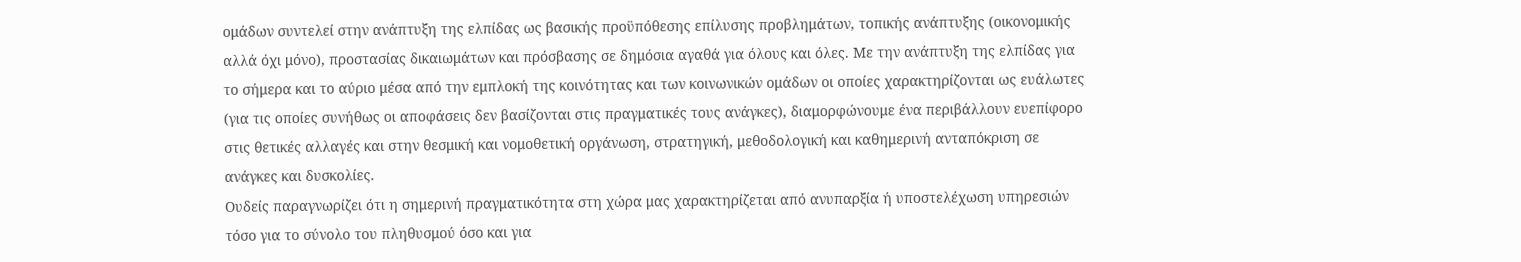ομάδων συντελεί στην ανάπτυξη της ελπίδας ως βασικής προϋπόθεσης επίλυσης προβλημάτων, τοπικής ανάπτυξης (οικονομικής αλλά όχι μόνο), προστασίας δικαιωμάτων και πρόσβασης σε δημόσια αγαθά για όλους και όλες. Με την ανάπτυξη της ελπίδας για το σήμερα και το αύριο μέσα από την εμπλοκή της κοινότητας και των κοινωνικών ομάδων οι οποίες χαρακτηρίζονται ως ευάλωτες (για τις οποίες συνήθως οι αποφάσεις δεν βασίζονται στις πραγματικές τους ανάγκες), διαμορφώνουμε ένα περιβάλλουν ευεπίφορο στις θετικές αλλαγές και στην θεσμική και νομοθετική οργάνωση, στρατηγική, μεθοδολογική και καθημερινή ανταπόκριση σε ανάγκες και δυσκολίες.
Ουδείς παραγνωρίζει ότι η σημερινή πραγματικότητα στη χώρα μας χαρακτηρίζεται από ανυπαρξία ή υποστελέχωση υπηρεσιών τόσο για το σύνολο του πληθυσμού όσο και για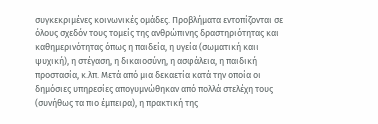συγκεκριμένες κοινωνικές ομάδες. Προβλήματα εντοπίζονται σε όλους σχεδόν τους τομείς της ανθρώπινης δραστηριότητας και καθημερινότητας όπως η παιδεία, η υγεία (σωματική καιι ψυχική), η στέγαση, η δικαιοσύνη, η ασφάλεια, η παιδική προστασία, κ.λπ. Μετά από μια δεκαετία κατά την οποία οι δημόσιες υπηρεσίες απογυμνώθηκαν από πολλά στελέχη τους (συνήθως τα πιο έμπειρα), η πρακτική της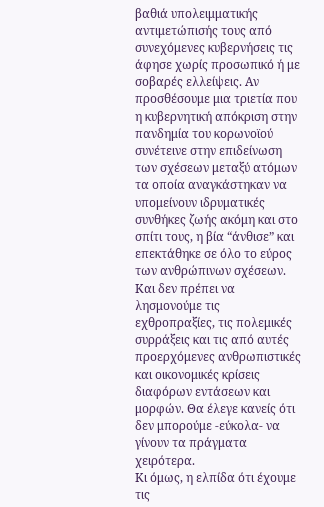βαθιά υπολειμματικής αντιμετώπισής τους από συνεχόμενες κυβερνήσεις τις άφησε χωρίς προσωπικό ή με σοβαρές ελλείψεις. Αν προσθέσουμε μια τριετία που η κυβερνητική απόκριση στην πανδημία του κορωνοϊού συνέτεινε στην επιδείνωση των σχέσεων μεταξύ ατόμων τα οποία αναγκάστηκαν να υπομείνουν ιδρυματικές συνθήκες ζωής ακόμη και στο σπίτι τους, η βία “άνθισε” και επεκτάθηκε σε όλο το εύρος των ανθρώπινων σχέσεων. Και δεν πρέπει να λησμονούμε τις εχθροπραξίες, τις πολεμικές συρράξεις και τις από αυτές προερχόμενες ανθρωπιστικές και οικονομικές κρίσεις διαφόρων εντάσεων και μορφών. Θα έλεγε κανείς ότι δεν μπορούμε -εύκολα- να γίνουν τα πράγματα χειρότερα.
Κι όμως, η ελπίδα ότι έχουμε τις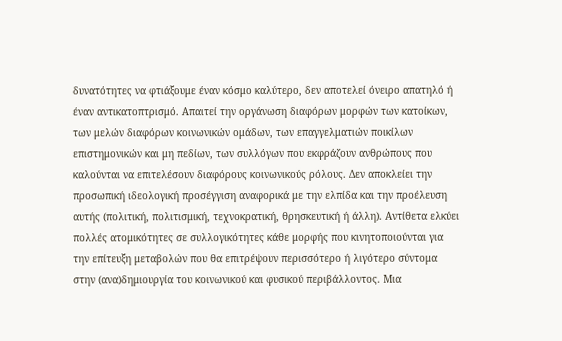δυνατότητες να φτιάξουμε έναν κόσμο καλύτερο, δεν αποτελεί όνειρο απατηλό ή έναν αντικατοπτρισμό. Απαιτεί την οργάνωση διαφόρων μορφών των κατοίκων, των μελών διαφόρων κοινωνικών ομάδων, των επαγγελματιών ποικίλων επιστημονικών και μη πεδίων, των συλλόγων που εκφράζουν ανθρώπους που καλούνται να επιτελέσουν διαφόρους κοινωνικούς ρόλους. Δεν αποκλείει την προσωπική ιδεολογική προσέγγιση αναφορικά με την ελπίδα και την προέλευση αυτής (πολιτική, πολιτισμική, τεχνοκρατική, θρησκευτική ή άλλη). Αντίθετα ελκύει πολλές ατομικότητες σε συλλογικότητες κάθε μορφής που κινητοποιούνται για την επίτευξη μεταβολών που θα επιτρέψουν περισσότερο ή λιγότερο σύντομα στην (ανα)δημιουργία του κοινωνικού και φυσικού περιβάλλοντος. Μια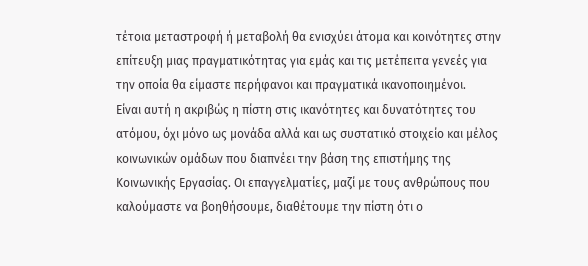τέτοια μεταστροφή ή μεταβολή θα ενισχύει άτομα και κοινότητες στην επίτευξη μιας πραγματικότητας για εμάς και τις μετέπειτα γενεές για την οποία θα είμαστε περήφανοι και πραγματικά ικανοποιημένοι.
Είναι αυτή η ακριβώς η πίστη στις ικανότητες και δυνατότητες του ατόμου, όχι μόνο ως μονάδα αλλά και ως συστατικό στοιχείο και μέλος κοινωνικών ομάδων που διαπνέει την βάση της επιστήμης της Κοινωνικής Εργασίας. Οι επαγγελματίες, μαζί με τους ανθρώπους που καλούμαστε να βοηθήσουμε, διαθέτουμε την πίστη ότι ο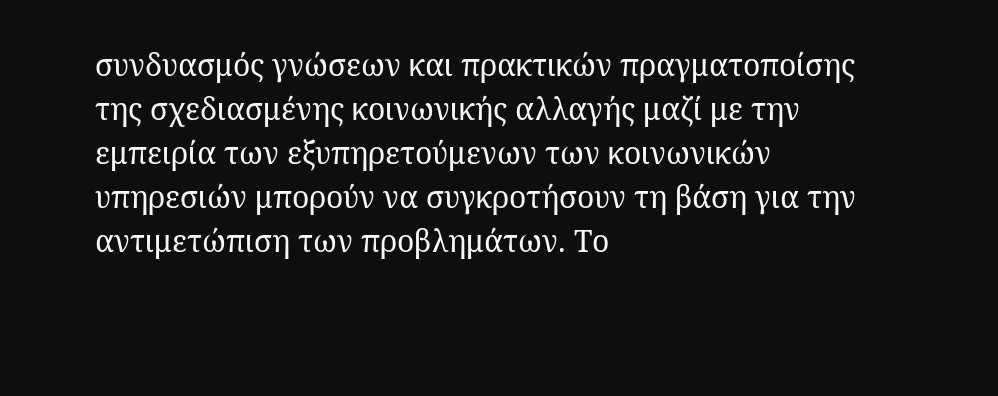συνδυασμός γνώσεων και πρακτικών πραγματοποίσης της σχεδιασμένης κοινωνικής αλλαγής μαζί με την εμπειρία των εξυπηρετούμενων των κοινωνικών υπηρεσιών μπορούν να συγκροτήσουν τη βάση για την αντιμετώπιση των προβλημάτων. Το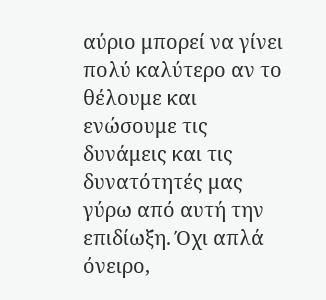αύριο μπορεί να γίνει πολύ καλύτερο αν το θέλουμε και ενώσουμε τις δυνάμεις και τις δυνατότητές μας γύρω από αυτή την επιδίωξη. Όχι απλά όνειρο,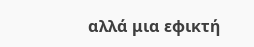αλλά μια εφικτή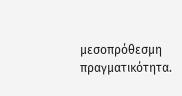μεσοπρόθεσμη πραγματικότητα.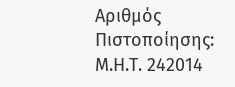Αριθμός Πιστοποίησης: Μ.Η.Τ. 242014